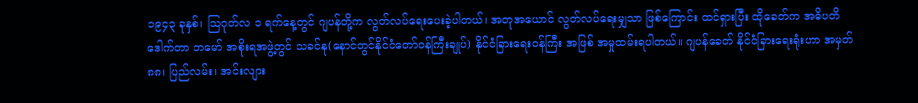၁၉၄၃ ခုနှစ်၊ သြဂုတ်လ ၁ ရက်နေ့တွင် ဂျပန်တို့က လွတ်လပ်ရေးပေးခဲ့ပါတယ်၊ အတုအယောင် လွတ်လပ်ရေးမျှသာ ဖြစ်ကြောင်း ထင်ရှားပြီး ထိုခေတ်က အဓိပတိဒေါက်တာ ဘမော် အစိုးရအဖွဲ့တွင် သခင်နု(နောင်တွင်နိုင်ငံတော်ဝန်ကြီးချုပ်) နိုင်ငံခြားရေးဝန်ကြီး အဖြစ် အမှုထမ်းရပါတယ်။ ဂျပန်ခေတ် နိုင်ငံခြားရေးရုံးဟာ အမှတ်၈၈၊ ပြည်လမ်း၊ အင်းလျား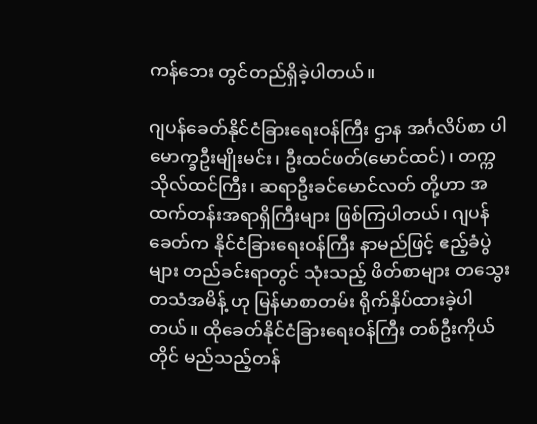ကန်ဘေး တွင်တည်ရှိခဲ့ပါတယ်။

ဂျပန်ခေတ်နိုင်ငံခြားရေးဝန်ကြီး ဌာန အင်္ဂလိပ်စာ ပါမောက္ခဦးမျိုးမင်း၊ ဦးထင်ဖတ်(မောင်ထင်)၊ တက္ကသိုလ်ထင်ကြီး၊ ဆရာဦးခင်မောင်လတ် တို့ဟာ အထက်တန်းအရာရှိကြီးများ ဖြစ်ကြပါတယ်၊ ဂျပန်ခေတ်က နိုင်ငံခြားရေးဝန်ကြီး နာမည်ဖြင့် ဧည့်ခံပွဲများ တည်ခင်းရာတွင် သုံးသည့် ဖိတ်စာများ တသွေးတသံအမိန့် ဟု မြန်မာစာတမ်း ရိုက်နှိပ်ထားခဲ့ပါတယ်။ ထိုခေတ်နိုင်ငံခြားရေးဝန်ကြီး တစ်ဦးကိုယ်တိုင် မည်သည့်တန်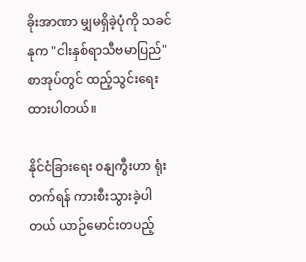ခိုးအာဏာ မျှမရှိခဲ့ပုံကို သခင်နုက "ငါးနှစ်ရာသီဗမာပြည်" စာအုပ်တွင် ထည့်သွင်းရေးထားပါတယ်။

နိုင်ငံခြားရေး ၀နျကွီးဟာ ရုံးတက်ရန် ကားစီးသွားခဲ့ပါတယ် ယာဉ်မောင်းတပည့်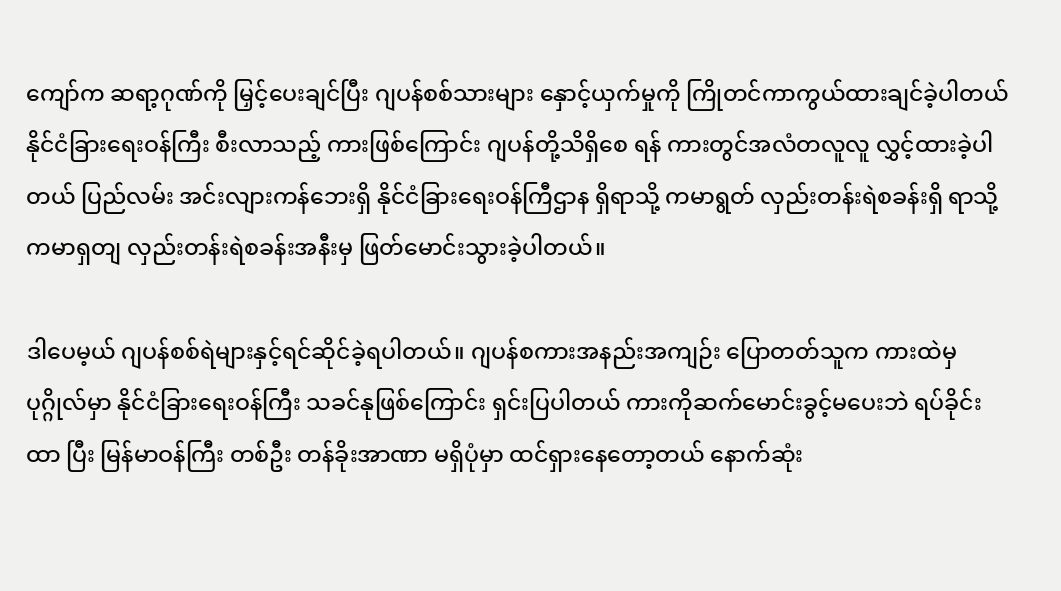ကျော်က ဆရာ့ဂုဏ်ကို မြှင့်ပေးချင်ပြီး ဂျပန်စစ်သားများ နှောင့်ယှက်မှုကို ကြိုတင်ကာကွယ်ထားချင်ခဲ့ပါတယ် နိုင်ငံခြားရေးဝန်ကြီး စီးလာသည့် ကားဖြစ်ကြောင်း ဂျပန်တို့သိရှိစေ ရန် ကားတွင်အလံတလူလူ လွှင့်ထားခဲ့ပါတယ် ပြည်လမ်း အင်းလျားကန်ဘေးရှိ နိုင်ငံခြားရေးဝန်ကြီဌာန ရှိရာသို့ ကမာရွတ် လှည်းတန်းရဲစခန်းရှိ ရာသို့ကမာရှတျ လှည်းတန်းရဲစခန်းအနီးမှ ဖြတ်မောင်းသွားခဲ့ပါတယ်။

ဒါပေမ့ယ် ဂျပန်စစ်ရဲများနှင့်ရင်ဆိုင်ခဲ့ရပါတယ်။ ဂျပန်စကားအနည်းအကျဉ်း ပြောတတ်သူက ကားထဲမှ ပုဂ္ဂိုလ်မှာ နိုင်ငံခြားရေးဝန်ကြီး သခင်နုဖြစ်ကြောင်း ရှင်းပြပါတယ် ကားကိုဆက်မောင်းခွင့်မပေးဘဲ ရပ်ခိုင်းထာ ပြီး မြန်မာဝန်ကြီး တစ်ဦး တန်ခိုးအာဏာ မရှိပုံမှာ ထင်ရှားနေတော့တယ် နောက်ဆုံး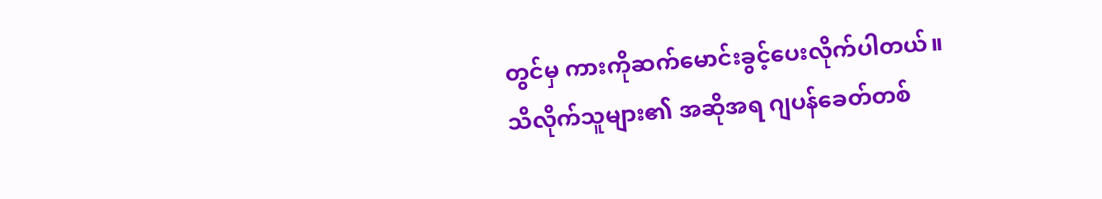တွင်မှ ကားကိုဆက်မောင်းခွင့်ပေးလိုက်ပါတယ်။
သိလိုက်သူများ၏ အဆိုအရ ဂျပန်ခေတ်တစ်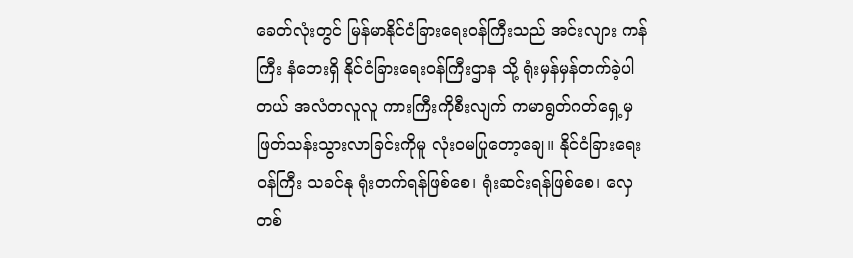ခေတ်လုံးတွင် မြန်မာနိုင်ငံခြားရေးဝန်ကြီးသည် အင်းလျား ကန်ကြီး နံဘေးရှိ နိုင်ငံခြားရေးဝန်ကြီးဌာန သို့ ရုံးမှန်မှန်တက်ခဲ့ပါတယ် အလံတလူလူ ကားကြီးကိုစီးလျက် ကမာရွတ်ဂတ်ရှေ့မှ ဖြတ်သန်းသွားလာခြင်းကိုမူ လုံးဝမပြုတော့ချေ။ နိုင်ငံခြားရေးဝန်ကြီး သခင်နု ရုံးတက်ရန်ဖြစ်စေ၊ ရုံးဆင်းရန်ဖြစ်စေ၊ လှေတစ်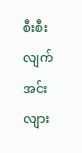စီးစီးလျက် အင်းလျား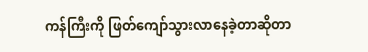ကန်ကြီးကို ဖြတ်ကျော်သွားလာနေခဲ့တာဆိုတာ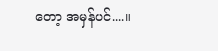တော့ အမှန်ပင်....။